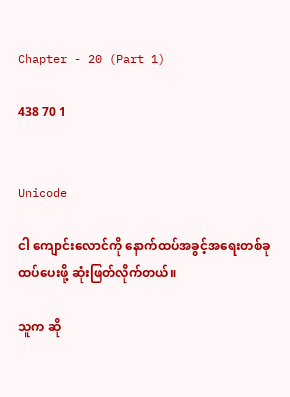Chapter - 20 (Part 1)

438 70 1


Unicode

ငါ ကျောင်းလောင်ကို နောက်ထပ်အခွင့်အရေးတစ်ခု ထပ်ပေးဖို့ ဆုံးဖြတ်လိုက်တယ်။

သူက ဆို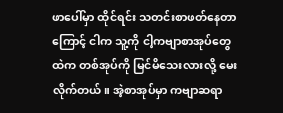ဖာပေါ်မှာ ထိုင်ရင်း သတင်းစာဖတ်နေတာကြောင့် ငါက သူ့ကို ငါ့ကဗျာစာအုပ်တွေထဲက တစ်အုပ်ကို မြင်မိသေးလားလို့ မေးလိုက်တယ်။ အဲ့စာအုပ်မှာ ကဗျာဆရာ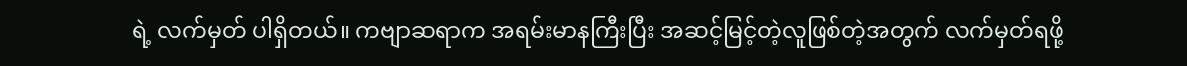ရဲ့ လက်မှတ် ပါရှိတယ်။ ကဗျာဆရာက အရမ်းမာနကြီးပြီး အဆင့်မြင့်တဲ့လူဖြစ်တဲ့အတွက် လက်မှတ်ရဖို့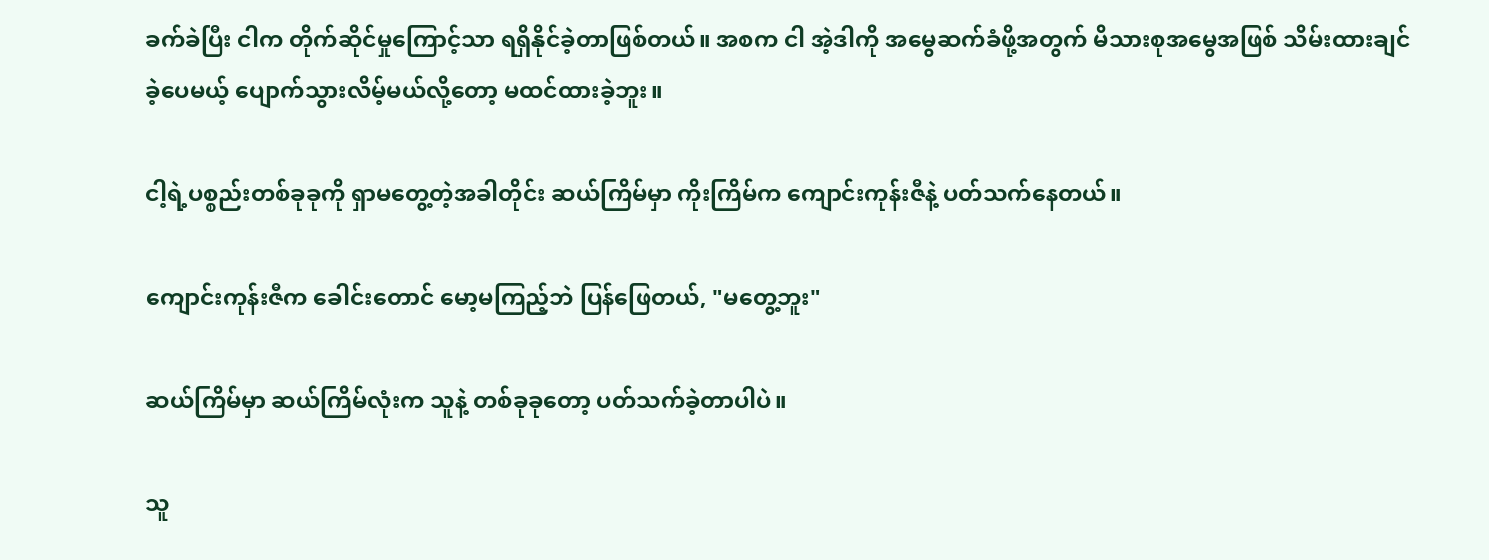ခက်ခဲပြီး ငါက တိုက်ဆိုင်မှုကြောင့်သာ ရရှိနိုင်ခဲ့တာဖြစ်တယ်။ အစက ငါ အဲ့ဒါကို အမွေဆက်ခံဖို့အတွက် မိသားစုအမွေအဖြစ် သိမ်းထားချင်ခဲ့ပေမယ့် ပျောက်သွားလိမ့်မယ်လို့တော့ မထင်ထားခဲ့ဘူး။

ငါ့ရဲ့ပစ္စည်းတစ်ခုခုကို ရှာမတွေ့တဲ့အခါတိုင်း ဆယ်ကြိမ်မှာ ကိုးကြိမ်က ကျောင်းကုန်းဇီနဲ့ ပတ်သက်နေတယ်။

ကျောင်းကုန်းဇီက ခေါင်းတောင် မော့မကြည့်ဘဲ ပြန်ဖြေတယ်, "မတွေ့ဘူး"

ဆယ်ကြိမ်မှာ ဆယ်ကြိမ်လုံးက သူနဲ့ တစ်ခုခုတော့ ပတ်သက်ခဲ့တာပါပဲ။

သူ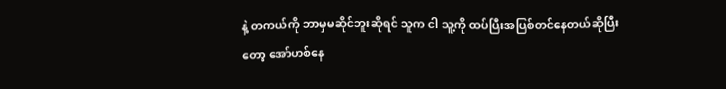နဲ့ တကယ်ကို ဘာမှမဆိုင်ဘူးဆိုရင် သူက ငါ သူ့ကို ထပ်ပြီးအပြစ်တင်နေတယ်ဆိုပြီးတော့ အော်ဟစ်နေ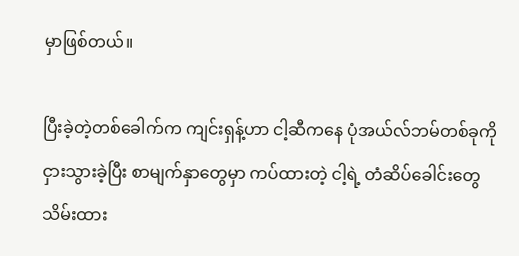မှာဖြစ်တယ်။

ပြီးခဲ့တဲ့တစ်ခေါက်က ကျင်းရှန့်ဟာ ငါ့ဆီကနေ ပုံအယ်လ်ဘမ်တစ်ခုကို ငှားသွားခဲ့ပြီး စာမျက်နှာတွေမှာ ကပ်ထားတဲ့ ငါ့ရဲ့ တံဆိပ်ခေါင်းတွေ သိမ်းထား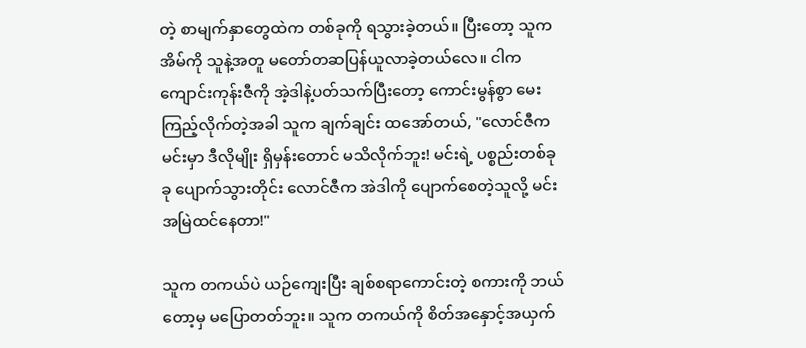တဲ့ စာမျက်နှာတွေထဲက တစ်ခုကို ရသွားခဲ့တယ်။ ပြီးတော့ သူက အိမ်ကို သူနဲ့အတူ မတော်တဆပြန်ယူလာခဲ့တယ်လေ။ ငါက ကျောင်းကုန်းဇီကို အဲ့ဒါနဲ့ပတ်သက်ပြီးတော့ ကောင်းမွန်စွာ မေးကြည့်လိုက်တဲ့အခါ သူက ချက်ချင်း ထအော်တယ်, "လောင်ဇီက မင်းမှာ ဒီလိုမျိုး ရှိမှန်းတောင် မသိလိုက်ဘူး! မင်းရဲ့ ပစ္စည်းတစ်ခုခု ပျောက်သွားတိုင်း လောင်ဇီက အဲဒါကို ပျောက်စေတဲ့သူလို့ မင်း အမြဲထင်နေတာ!"

သူက တကယ်ပဲ ယဉ်ကျေးပြီး ချစ်စရာကောင်းတဲ့ စကားကို ဘယ်တော့မှ မပြောတတ်ဘူး။ သူက တကယ်ကို စိတ်အနှောင့်အယှက်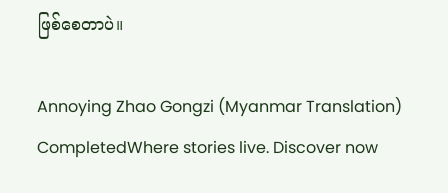ဖြစ်စေတာပဲ။

Annoying Zhao Gongzi (Myanmar Translation) CompletedWhere stories live. Discover now